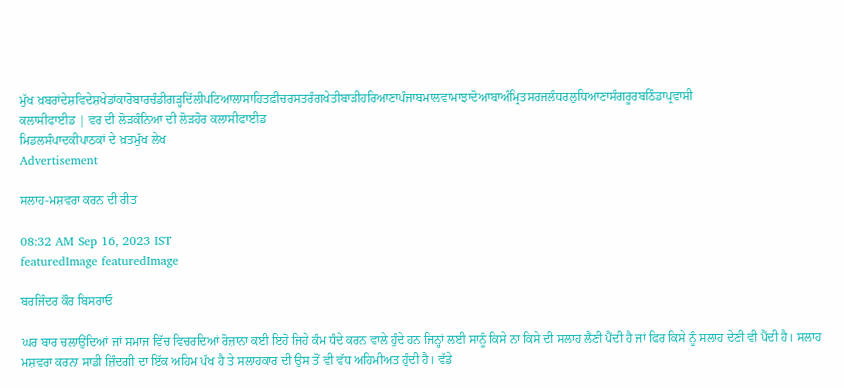ਮੁੱਖ ਖ਼ਬਰਾਂਦੇਸ਼ਵਿਦੇਸ਼ਖੇਡਾਂਕਾਰੋਬਾਰਚੰਡੀਗੜ੍ਹਦਿੱਲੀਪਟਿਆਲਾਸਾਹਿਤਫ਼ੀਚਰਸਤਰੰਗਖੇਤੀਬਾੜੀਹਰਿਆਣਾਪੰਜਾਬਮਾਲਵਾਮਾਝਾਦੋਆਬਾਅੰਮ੍ਰਿਤਸਰਜਲੰਧਰਲੁਧਿਆਣਾਸੰਗਰੂਰਬਠਿੰਡਾਪ੍ਰਵਾਸੀ
ਕਲਾਸੀਫਾਈਡ | ਵਰ ਦੀ ਲੋੜਕੰਨਿਆ ਦੀ ਲੋੜਹੋਰ ਕਲਾਸੀਫਾਈਡ
ਮਿਡਲਸੰਪਾਦਕੀਪਾਠਕਾਂ ਦੇ ਖ਼ਤਮੁੱਖ ਲੇਖ
Advertisement

ਸਲਾਹ-ਮਸ਼ਵਰਾ ਕਰਨ ਦੀ ਰੀਤ

08:32 AM Sep 16, 2023 IST
featuredImage featuredImage

ਬਰਜਿੰਦਰ ਕੌਰ ਬਿਸਰਾਓ

ਘਰ ਬਾਰ ਚਲਾਉਂਦਿਆਂ ਜਾਂ ਸਮਾਜ ਵਿੱਚ ਵਿਚਰਦਿਆਂ ਰੋਜ਼ਾਨਾ ਕਈ ਇਹੋ ਜਿਹੇ ਕੰਮ ਧੰਦੇ ਕਰਨ ਵਾਲੇ ਹੁੰਦੇ ਹਨ ਜਿਨ੍ਹਾਂ ਲਈ ਸਾਨੂੰ ਕਿਸੇ ਨਾ ਕਿਸੇ ਦੀ ਸਲਾਹ ਲੈਣੀ ਪੈਂਦੀ ਹੈ ਜਾਂ ਫਿਰ ਕਿਸੇ ਨੂੰ ਸਲਾਹ ਦੇਣੀ ਵੀ ਪੈਂਦੀ ਹੈ। ਸਲਾਹ ਮਸ਼ਵਰਾ ਕਰਨਾ ਸਾਡੀ ਜ਼ਿੰਦਗੀ ਦਾ ਇੱਕ ਅਹਿਮ ਪੱਖ ਹੈ ਤੇ ਸਲਾਹਕਾਰ ਦੀ ਉਸ ਤੋਂ ਵੀ ਵੱਧ ਅਹਿਮੀਅਤ ਹੁੰਦੀ ਹੈ। ਵੱਡੇ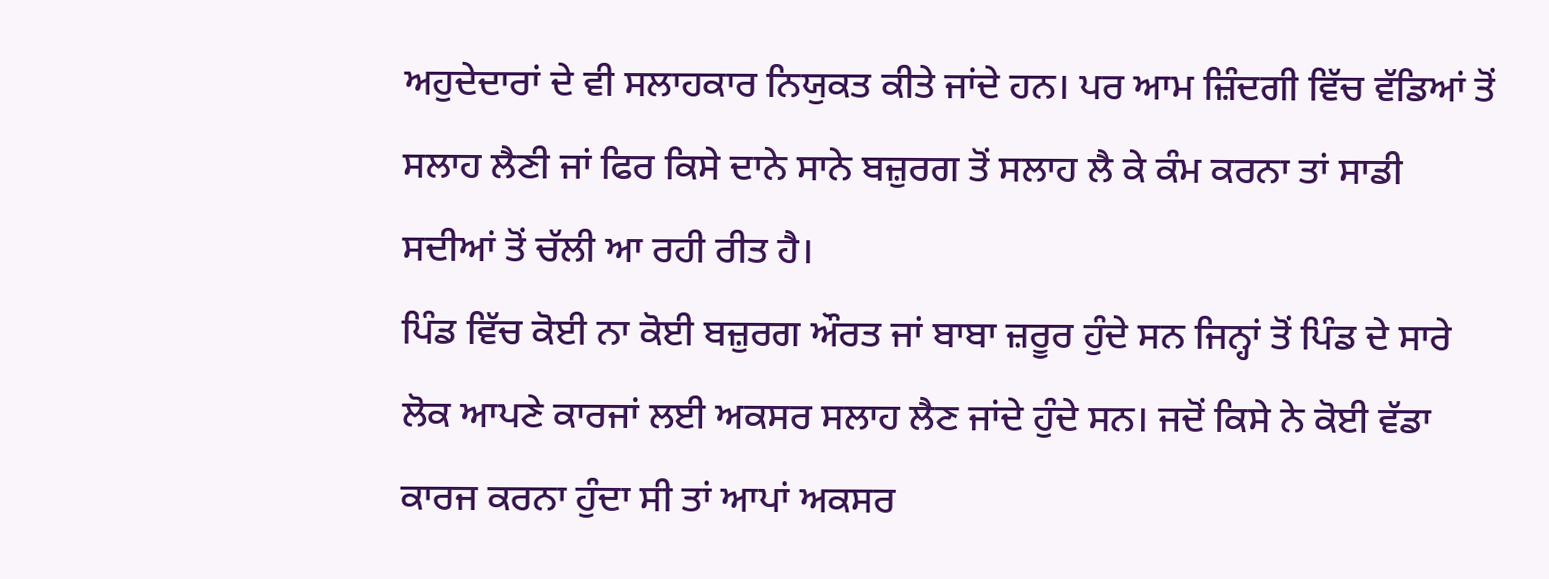ਅਹੁਦੇਦਾਰਾਂ ਦੇ ਵੀ ਸਲਾਹਕਾਰ ਨਿਯੁਕਤ ਕੀਤੇ ਜਾਂਦੇ ਹਨ। ਪਰ ਆਮ ਜ਼ਿੰਦਗੀ ਵਿੱਚ ਵੱਡਿਆਂ ਤੋਂ ਸਲਾਹ ਲੈਣੀ ਜਾਂ ਫਿਰ ਕਿਸੇ ਦਾਨੇ ਸਾਨੇ ਬਜ਼ੁਰਗ ਤੋਂ ਸਲਾਹ ਲੈ ਕੇ ਕੰਮ ਕਰਨਾ ਤਾਂ ਸਾਡੀ ਸਦੀਆਂ ਤੋਂ ਚੱਲੀ ਆ ਰਹੀ ਰੀਤ ਹੈ।
ਪਿੰਡ ਵਿੱਚ ਕੋਈ ਨਾ ਕੋਈ ਬਜ਼ੁਰਗ ਔਰਤ ਜਾਂ ਬਾਬਾ ਜ਼ਰੂਰ ਹੁੰਦੇ ਸਨ ਜਿਨ੍ਹਾਂ ਤੋਂ ਪਿੰਡ ਦੇ ਸਾਰੇ ਲੋਕ ਆਪਣੇ ਕਾਰਜਾਂ ਲਈ ਅਕਸਰ ਸਲਾਹ ਲੈਣ ਜਾਂਦੇ ਹੁੰਦੇ ਸਨ। ਜਦੋਂ ਕਿਸੇ ਨੇ ਕੋਈ ਵੱਡਾ ਕਾਰਜ ਕਰਨਾ ਹੁੰਦਾ ਸੀ ਤਾਂ ਆਪਾਂ ਅਕਸਰ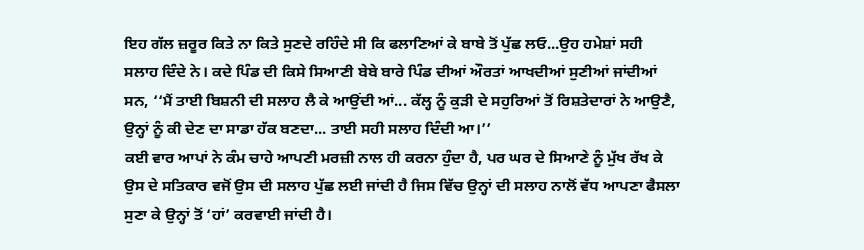ਇਹ ਗੱਲ ਜ਼ਰੂਰ ਕਿਤੇ ਨਾ ਕਿਤੇ ਸੁਣਦੇ ਰਹਿੰਦੇ ਸੀ ਕਿ ਫਲਾਣਿਆਂ ਕੇ ਬਾਬੇ ਤੋਂ ਪੁੱਛ ਲਓ...ਉਹ ਹਮੇਸ਼ਾਂ ਸਹੀ ਸਲਾਹ ਦਿੰਦੇ ਨੇ। ਕਦੇ ਪਿੰਡ ਦੀ ਕਿਸੇ ਸਿਆਣੀ ਬੇਬੇ ਬਾਰੇ ਪਿੰਡ ਦੀਆਂ ਔਰਤਾਂ ਆਖਦੀਆਂ ਸੁਣੀਆਂ ਜਾਂਦੀਆਂ ਸਨ, ‘‘ਮੈਂ ਤਾਈ ਬਿਸ਼ਨੀ ਦੀ ਸਲਾਹ ਲੈ ਕੇ ਆਉਂਦੀ ਆਂ... ਕੱਲ੍ਹ ਨੂੰ ਕੁੜੀ ਦੇ ਸਹੁਰਿਆਂ ਤੋਂ ਰਿਸ਼ਤੇਦਾਰਾਂ ਨੇ ਆਉਣੈ, ਉਨ੍ਹਾਂ ਨੂੰ ਕੀ ਦੇਣ ਦਾ ਸਾਡਾ ਹੱਕ ਬਣਦਾ... ਤਾਈ ਸਹੀ ਸਲਾਹ ਦਿੰਦੀ ਆ।’’
ਕਈ ਵਾਰ ਆਪਾਂ ਨੇ ਕੰਮ ਚਾਹੇ ਆਪਣੀ ਮਰਜ਼ੀ ਨਾਲ ਹੀ ਕਰਨਾ ਹੁੰਦਾ ਹੈ, ਪਰ ਘਰ ਦੇ ਸਿਆਣੇ ਨੂੰ ਮੁੱਖ ਰੱਖ ਕੇ ਉਸ ਦੇ ਸਤਿਕਾਰ ਵਜੋਂ ਉਸ ਦੀ ਸਲਾਹ ਪੁੱਛ ਲਈ ਜਾਂਦੀ ਹੈ ਜਿਸ ਵਿੱਚ ਉਨ੍ਹਾਂ ਦੀ ਸਲਾਹ ਨਾਲੋਂ ਵੱਧ ਆਪਣਾ ਫੈਸਲਾ ਸੁਣਾ ਕੇ ਉਨ੍ਹਾਂ ਤੋਂ ‘ਹਾਂ’ ਕਰਵਾਈ ਜਾਂਦੀ ਹੈ।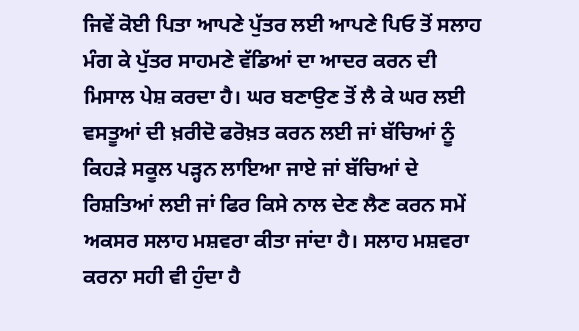ਜਿਵੇਂ ਕੋਈ ਪਿਤਾ ਆਪਣੇ ਪੁੱਤਰ ਲਈ ਆਪਣੇ ਪਿਓ ਤੋਂ ਸਲਾਹ ਮੰਗ ਕੇ ਪੁੱਤਰ ਸਾਹਮਣੇ ਵੱਡਿਆਂ ਦਾ ਆਦਰ ਕਰਨ ਦੀ ਮਿਸਾਲ ਪੇਸ਼ ਕਰਦਾ ਹੈ। ਘਰ ਬਣਾਉਣ ਤੋਂ ਲੈ ਕੇ ਘਰ ਲਈ ਵਸਤੂਆਂ ਦੀ ਖ਼ਰੀਦੋ ਫਰੋਖ਼ਤ ਕਰਨ ਲਈ ਜਾਂ ਬੱਚਿਆਂ ਨੂੰ ਕਿਹੜੇ ਸਕੂਲ ਪੜ੍ਹਨ ਲਾਇਆ ਜਾਏ ਜਾਂ ਬੱਚਿਆਂ ਦੇ ਰਿਸ਼ਤਿਆਂ ਲਈ ਜਾਂ ਫਿਰ ਕਿਸੇ ਨਾਲ ਦੇਣ ਲੈਣ ਕਰਨ ਸਮੇਂ ਅਕਸਰ ਸਲਾਹ ਮਸ਼ਵਰਾ ਕੀਤਾ ਜਾਂਦਾ ਹੈ। ਸਲਾਹ ਮਸ਼ਵਰਾ ਕਰਨਾ ਸਹੀ ਵੀ ਹੁੰਦਾ ਹੈ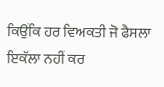ਕਿਉਂਕਿ ਹਰ ਵਿਅਕਤੀ ਜੋ ਫੈਸਲਾ ਇਕੱਲਾ ਨਹੀਂ ਕਰ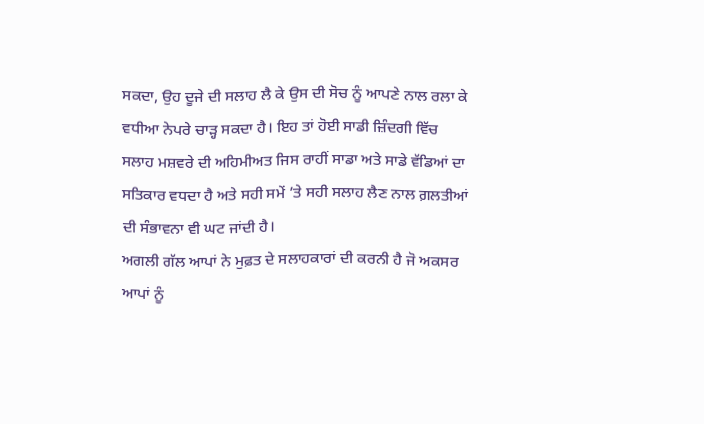ਸਕਦਾ, ਉਹ ਦੂਜੇ ਦੀ ਸਲਾਹ ਲੈ ਕੇ ਉਸ ਦੀ ਸੋਚ ਨੂੰ ਆਪਣੇ ਨਾਲ ਰਲਾ ਕੇ ਵਧੀਆ ਨੇਪਰੇ ਚਾੜ੍ਹ ਸਕਦਾ ਹੈ। ਇਹ ਤਾਂ ਹੋਈ ਸਾਡੀ ਜ਼ਿੰਦਗੀ ਵਿੱਚ ਸਲਾਹ ਮਸ਼ਵਰੇ ਦੀ ਅਹਿਮੀਅਤ ਜਿਸ ਰਾਹੀਂ ਸਾਡਾ ਅਤੇ ਸਾਡੇ ਵੱਡਿਆਂ ਦਾ ਸਤਿਕਾਰ ਵਧਦਾ ਹੈ ਅਤੇ ਸਹੀ ਸਮੇਂ ’ਤੇ ਸਹੀ ਸਲਾਹ ਲੈਣ ਨਾਲ ਗ਼ਲਤੀਆਂ ਦੀ ਸੰਭਾਵਨਾ ਵੀ ਘਟ ਜਾਂਦੀ ਹੈ।
ਅਗਲੀ ਗੱਲ ਆਪਾਂ ਨੇ ਮੁਫ਼ਤ ਦੇ ਸਲਾਹਕਾਰਾਂ ਦੀ ਕਰਨੀ ਹੈ ਜੋ ਅਕਸਰ ਆਪਾਂ ਨੂੰ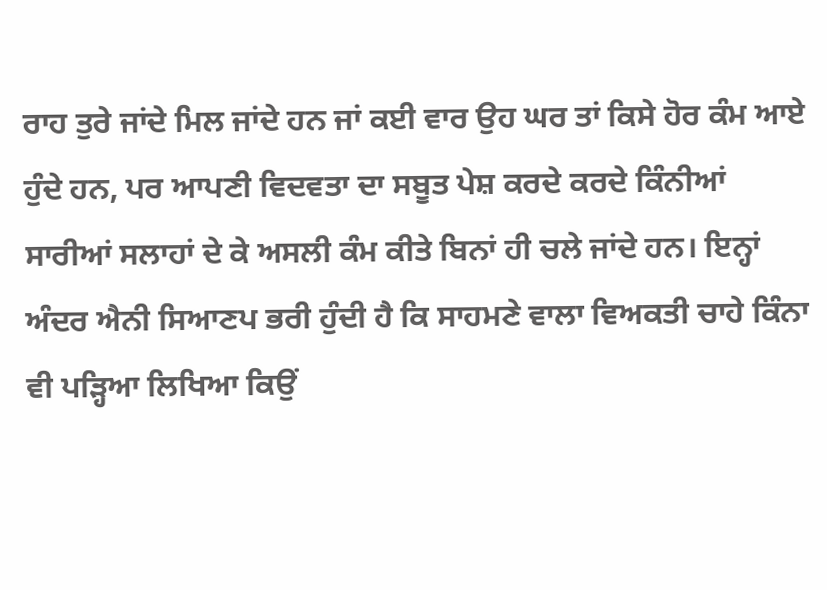ਰਾਹ ਤੁਰੇ ਜਾਂਦੇ ਮਿਲ ਜਾਂਦੇ ਹਨ ਜਾਂ ਕਈ ਵਾਰ ਉਹ ਘਰ ਤਾਂ ਕਿਸੇ ਹੋਰ ਕੰਮ ਆਏ ਹੁੰਦੇ ਹਨ, ਪਰ ਆਪਣੀ ਵਿਦਵਤਾ ਦਾ ਸਬੂਤ ਪੇਸ਼ ਕਰਦੇ ਕਰਦੇ ਕਿੰਨੀਆਂ ਸਾਰੀਆਂ ਸਲਾਹਾਂ ਦੇ ਕੇ ਅਸਲੀ ਕੰਮ ਕੀਤੇ ਬਿਨਾਂ ਹੀ ਚਲੇ ਜਾਂਦੇ ਹਨ। ਇਨ੍ਹਾਂ ਅੰਦਰ ਐਨੀ ਸਿਆਣਪ ਭਰੀ ਹੁੰਦੀ ਹੈ ਕਿ ਸਾਹਮਣੇ ਵਾਲਾ ਵਿਅਕਤੀ ਚਾਹੇ ਕਿੰਨਾ ਵੀ ਪੜ੍ਹਿਆ ਲਿਖਿਆ ਕਿਉਂ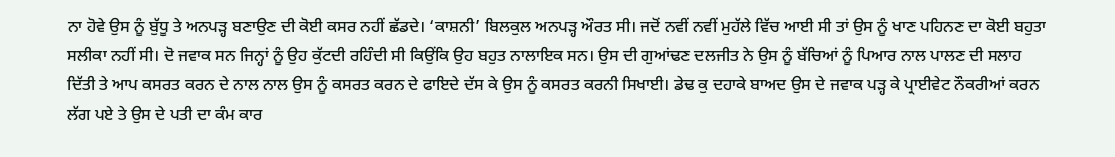ਨਾ ਹੋਵੇ ਉਸ ਨੂੰ ਬੁੱਧੂ ਤੇ ਅਨਪੜ੍ਹ ਬਣਾਉਣ ਦੀ ਕੋਈ ਕਸਰ ਨਹੀਂ ਛੱਡਦੇ। ‘ਕਾਸ਼ਨੀ’ ਬਿਲਕੁਲ ਅਨਪੜ੍ਹ ਔਰਤ ਸੀ। ਜਦੋਂ ਨਵੀਂ ਨਵੀਂ ਮੁਹੱਲੇ ਵਿੱਚ ਆਈ ਸੀ ਤਾਂ ਉਸ ਨੂੰ ਖਾਣ ਪਹਿਨਣ ਦਾ ਕੋਈ ਬਹੁਤਾ ਸਲੀਕਾ ਨਹੀਂ ਸੀ। ਦੋ ਜਵਾਕ ਸਨ ਜਿਨ੍ਹਾਂ ਨੂੰ ਉਹ ਕੁੱਟਦੀ ਰਹਿੰਦੀ ਸੀ ਕਿਉਂਕਿ ਉਹ ਬਹੁਤ ਨਾਲਾਇਕ ਸਨ। ਉਸ ਦੀ ਗੁਆਂਢਣ ਦਲਜੀਤ ਨੇ ਉਸ ਨੂੰ ਬੱਚਿਆਂ ਨੂੰ ਪਿਆਰ ਨਾਲ ਪਾਲਣ ਦੀ ਸਲਾਹ ਦਿੱਤੀ ਤੇ ਆਪ ਕਸਰਤ ਕਰਨ ਦੇ ਨਾਲ ਨਾਲ ਉਸ ਨੂੰ ਕਸਰਤ ਕਰਨ ਦੇ ਫਾਇਦੇ ਦੱਸ ਕੇ ਉਸ ਨੂੰ ਕਸਰਤ ਕਰਨੀ ਸਿਖਾਈ। ਡੇਢ ਕੁ ਦਹਾਕੇ ਬਾਅਦ ਉਸ ਦੇ ਜਵਾਕ ਪੜ੍ਹ ਕੇ ਪ੍ਰਾਈਵੇਟ ਨੌਕਰੀਆਂ ਕਰਨ ਲੱਗ ਪਏ ਤੇ ਉਸ ਦੇ ਪਤੀ ਦਾ ਕੰਮ ਕਾਰ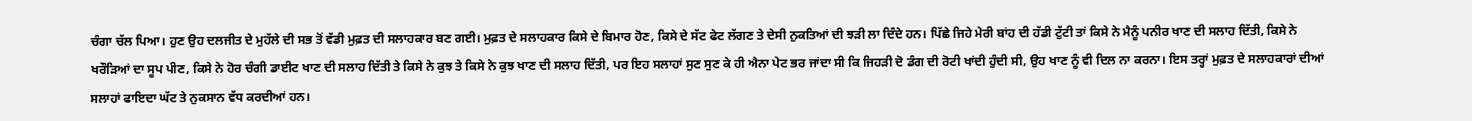ਚੰਗਾ ਚੱਲ ਪਿਆ। ਹੁਣ ਉਹ ਦਲਜੀਤ ਦੇ ਮੁਹੱਲੇ ਦੀ ਸਭ ਤੋਂ ਵੱਡੀ ਮੁਫ਼ਤ ਦੀ ਸਲਾਹਕਾਰ ਬਣ ਗਈ। ਮੁਫ਼ਤ ਦੇ ਸਲਾਹਕਾਰ ਕਿਸੇ ਦੇ ਬਿਮਾਰ ਹੋਣ, ਕਿਸੇ ਦੇ ਸੱਟ ਫੇਟ ਲੱਗਣ ਤੇ ਦੇਸੀ ਨੁਕਤਿਆਂ ਦੀ ਝੜੀ ਲਾ ਦਿੰਦੇ ਹਨ। ਪਿੱਛੇ ਜਿਹੇ ਮੇਰੀ ਬਾਂਹ ਦੀ ਹੱਡੀ ਟੁੱਟੀ ਤਾਂ ਕਿਸੇ ਨੇ ਮੈਨੂੰ ਪਨੀਰ ਖਾਣ ਦੀ ਸਲਾਹ ਦਿੱਤੀ, ਕਿਸੇ ਨੇ ਖਰੌੜਿਆਂ ਦਾ ਸੂਪ ਪੀਣ, ਕਿਸੇ ਨੇ ਹੋਰ ਚੰਗੀ ਡਾਈਟ ਖਾਣ ਦੀ ਸਲਾਹ ਦਿੱਤੀ ਤੇ ਕਿਸੇ ਨੇ ਕੁਝ ਤੇ ਕਿਸੇ ਨੇ ਕੁਝ ਖਾਣ ਦੀ ਸਲਾਹ ਦਿੱਤੀ, ਪਰ ਇਹ ਸਲਾਹਾਂ ਸੁਣ ਸੁਣ ਕੇ ਹੀ ਐਨਾ ਪੇਟ ਭਰ ਜਾਂਦਾ ਸੀ ਕਿ ਜਿਹੜੀ ਦੋ ਡੰਗ ਦੀ ਰੋਟੀ ਖਾਂਦੀ ਹੁੰਦੀ ਸੀ, ਉਹ ਖਾਣ ਨੂੰ ਵੀ ਦਿਲ ਨਾ ਕਰਨਾ। ਇਸ ਤਰ੍ਹਾਂ ਮੁਫ਼ਤ ਦੇ ਸਲਾਹਕਾਰਾਂ ਦੀਆਂ ਸਲਾਹਾਂ ਫਾਇਦਾ ਘੱਟ ਤੇ ਨੁਕਸਾਨ ਵੱਧ ਕਰਦੀਆਂ ਹਨ।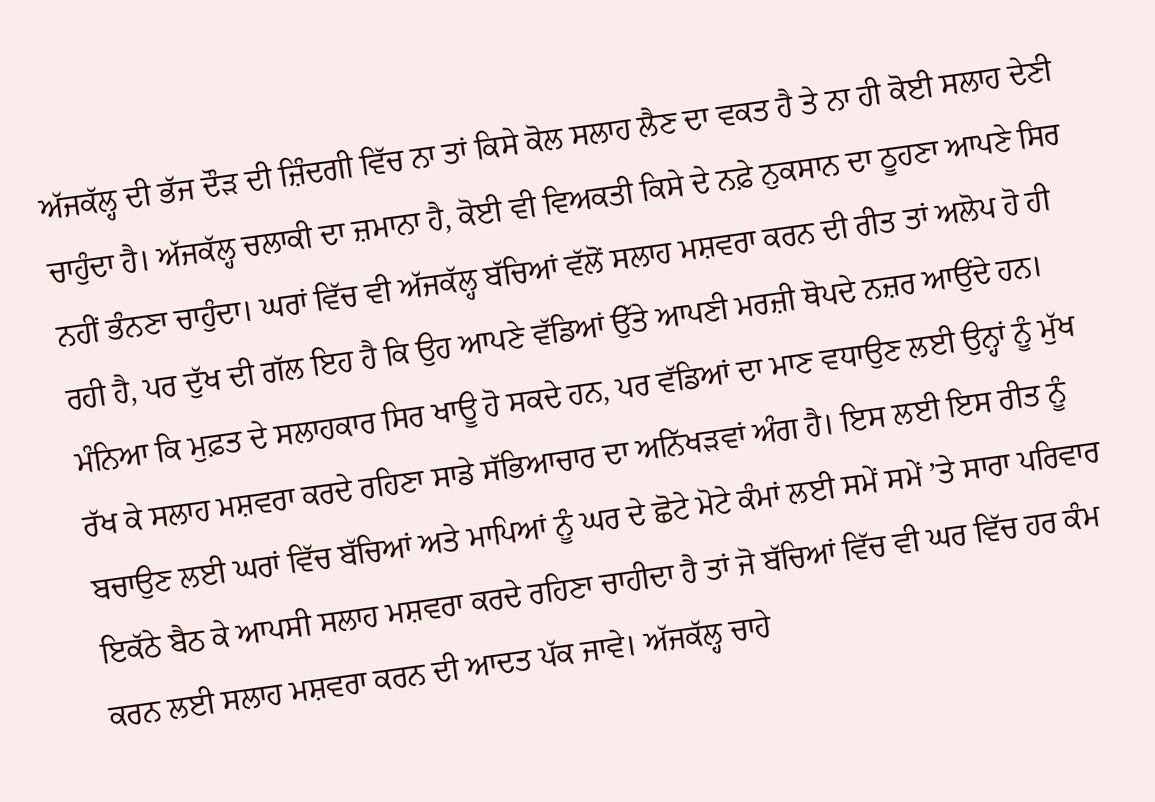ਅੱਜਕੱਲ੍ਹ ਦੀ ਭੱਜ ਦੌੜ ਦੀ ਜ਼ਿੰਦਗੀ ਵਿੱਚ ਨਾ ਤਾਂ ਕਿਸੇ ਕੋਲ ਸਲਾਹ ਲੈਣ ਦਾ ਵਕਤ ਹੈ ਤੇ ਨਾ ਹੀ ਕੋਈ ਸਲਾਹ ਦੇਣੀ ਚਾਹੁੰਦਾ ਹੈ। ਅੱਜਕੱਲ੍ਹ ਚਲਾਕੀ ਦਾ ਜ਼ਮਾਨਾ ਹੈ, ਕੋਈ ਵੀ ਵਿਅਕਤੀ ਕਿਸੇ ਦੇ ਨਫ਼ੇ ਨੁਕਸਾਨ ਦਾ ਠੂਹਣਾ ਆਪਣੇ ਸਿਰ ਨਹੀਂ ਭੰਨਣਾ ਚਾਹੁੰਦਾ। ਘਰਾਂ ਵਿੱਚ ਵੀ ਅੱਜਕੱਲ੍ਹ ਬੱਚਿਆਂ ਵੱਲੋਂ ਸਲਾਹ ਮਸ਼ਵਰਾ ਕਰਨ ਦੀ ਰੀਤ ਤਾਂ ਅਲੋਪ ਹੋ ਹੀ ਰਹੀ ਹੈ, ਪਰ ਦੁੱਖ ਦੀ ਗੱਲ ਇਹ ਹੈ ਕਿ ਉਹ ਆਪਣੇ ਵੱਡਿਆਂ ਉੱਤੇ ਆਪਣੀ ਮਰਜ਼ੀ ਥੋਪਦੇ ਨਜ਼ਰ ਆਉਂਦੇ ਹਨ। ਮੰਨਿਆ ਕਿ ਮੁਫ਼ਤ ਦੇ ਸਲਾਹਕਾਰ ਸਿਰ ਖਾਊ ਹੋ ਸਕਦੇ ਹਨ, ਪਰ ਵੱਡਿਆਂ ਦਾ ਮਾਣ ਵਧਾਉਣ ਲਈ ਉਨ੍ਹਾਂ ਨੂੰ ਮੁੱਖ ਰੱਖ ਕੇ ਸਲਾਹ ਮਸ਼ਵਰਾ ਕਰਦੇ ਰਹਿਣਾ ਸਾਡੇ ਸੱਭਿਆਚਾਰ ਦਾ ਅਨਿੱਖੜਵਾਂ ਅੰਗ ਹੈ। ਇਸ ਲਈ ਇਸ ਰੀਤ ਨੂੰ ਬਚਾਉਣ ਲਈ ਘਰਾਂ ਵਿੱਚ ਬੱਚਿਆਂ ਅਤੇ ਮਾਪਿਆਂ ਨੂੰ ਘਰ ਦੇ ਛੋਟੇ ਮੋਟੇ ਕੰਮਾਂ ਲਈ ਸਮੇਂ ਸਮੇਂ ’ਤੇ ਸਾਰਾ ਪਰਿਵਾਰ ਇਕੱਠੇ ਬੈਠ ਕੇ ਆਪਸੀ ਸਲਾਹ ਮਸ਼ਵਰਾ ਕਰਦੇ ਰਹਿਣਾ ਚਾਹੀਦਾ ਹੈ ਤਾਂ ਜੋ ਬੱਚਿਆਂ ਵਿੱਚ ਵੀ ਘਰ ਵਿੱਚ ਹਰ ਕੰਮ ਕਰਨ ਲਈ ਸਲਾਹ ਮਸ਼ਵਰਾ ਕਰਨ ਦੀ ਆਦਤ ਪੱਕ ਜਾਵੇ। ਅੱਜਕੱਲ੍ਹ ਚਾਹੇ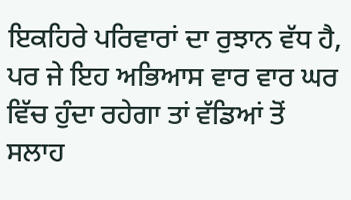ਇਕਹਿਰੇ ਪਰਿਵਾਰਾਂ ਦਾ ਰੁਝਾਨ ਵੱਧ ਹੈ, ਪਰ ਜੇ ਇਹ ਅਭਿਆਸ ਵਾਰ ਵਾਰ ਘਰ ਵਿੱਚ ਹੁੰਦਾ ਰਹੇਗਾ ਤਾਂ ਵੱਡਿਆਂ ਤੋਂ ਸਲਾਹ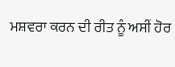ਮਸ਼ਵਰਾ ਕਰਨ ਦੀ ਰੀਤ ਨੂੰ ਅਸੀਂ ਹੋਰ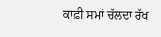ਕਾਫ਼ੀ ਸਮਾਂ ਚੱਲਦਾ ਰੱਖ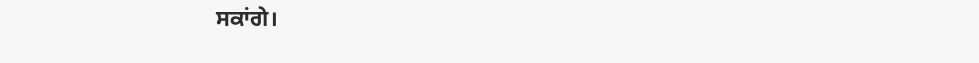ਸਕਾਂਗੇ।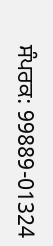ਸੰਪਰਕ: 99889-01324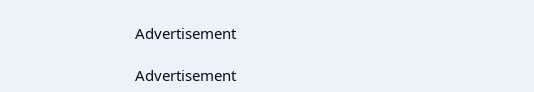Advertisement

Advertisement